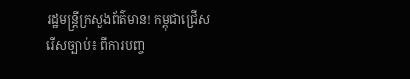រដ្ឋមន្ត្រីក្រសួងព័ត៌មាន! កម្ពុជាជ្រើសរើសច្បាប់៖ ពីការបញ្ច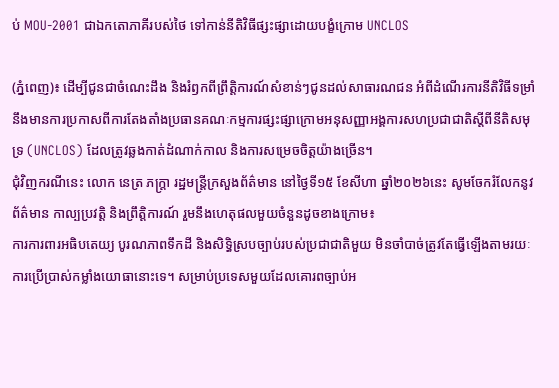ប់ MOU-2001 ជាឯកតោភាគីរបស់ថៃ ទៅកាន់នីតិវិធីផ្សះផ្សាដោយបង្ខំក្រោម UNCLOS

(ភ្នំពេញ)៖ ដើម្បីជូនជាចំណេះដឹង និងរំឭកពីព្រឹត្តិការណ៍សំខាន់ៗជូនដល់សាធារណជន អំពីដំណើរការនីតិវិធីទម្រាំនឹងមានការប្រកាសពីការតែងតាំងប្រធានគណៈកម្មការផ្សះផ្សាក្រោមអនុសញ្ញាអង្គការសហប្រជាជាតិស្តីពីនីតិសមុទ្រ (UNCLOS) ដែលត្រូវឆ្លងកាត់ដំណាក់កាល និងការសម្រេចចិត្តយ៉ាងច្រើន។
ជុំវិញករណីនេះ លោក នេត្រ ភក្ត្រា រដ្ឋមន្ត្រីក្រសួងព័ត៌មាន នៅថ្ងៃទី១៥ ខែសីហា ឆ្នាំ២០២៦នេះ សូមចែករំលែកនូវព័ត៌មាន កាល្បប្រវត្តិ និងព្រឹត្តិការណ៍ រួមនឹងហេតុផលមួយចំនួនដូចខាងក្រោម៖
ការការពារអធិបតេយ្យ បូរណភាពទឹកដី និងសិទ្ធិស្របច្បាប់របស់ប្រជាជាតិមួយ មិនចាំបាច់ត្រូវតែធ្វើឡើងតាមរយៈការប្រើប្រាស់កម្លាំងយោធានោះទេ។ សម្រាប់ប្រទេសមួយដែលគោរពច្បាប់អ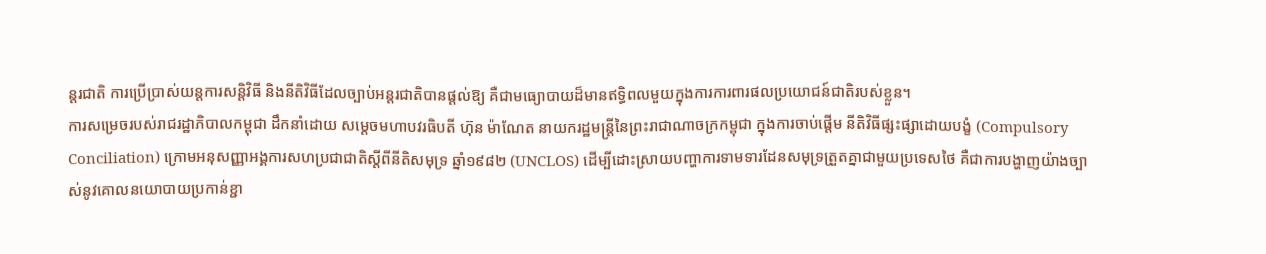ន្តរជាតិ ការប្រើប្រាស់យន្តការសន្តិវិធី និងនីតិវិធីដែលច្បាប់អន្តរជាតិបានផ្តល់ឱ្យ គឺជាមធ្យោបាយដ៏មានឥទ្ធិពលមួយក្នុងការការពារផលប្រយោជន៍ជាតិរបស់ខ្លួន។
ការសម្រេចរបស់រាជរដ្ឋាភិបាលកម្ពុជា ដឹកនាំដោយ សម្តេចមហាបវរធិបតី ហ៊ុន ម៉ាណែត នាយករដ្ឋមន្ត្រីនៃព្រះរាជាណាចក្រកម្ពុជា ក្នុងការចាប់ផ្តើម នីតិវិធីផ្សះផ្សាដោយបង្ខំ (Compulsory Conciliation) ក្រោមអនុសញ្ញាអង្គការសហប្រជាជាតិស្តីពីនីតិសមុទ្រ ឆ្នាំ១៩៨២ (UNCLOS) ដើម្បីដោះស្រាយបញ្ហាការទាមទារដែនសមុទ្រត្រួតគ្នាជាមួយប្រទេសថៃ គឺជាការបង្ហាញយ៉ាងច្បាស់នូវគោលនយោបាយប្រកាន់ខ្ជា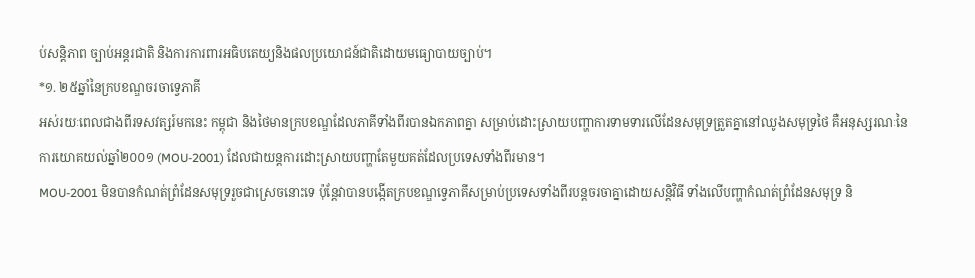ប់សន្តិភាព ច្បាប់អន្តរជាតិ និងការការពារអធិបតេយ្យនិងផលប្រយោជន៍ជាតិដោយមធ្យោបាយច្បាប់។
*១. ២៥ឆ្នាំនៃក្របខណ្ឌចរចាទ្វេភាគី
អស់រយៈពេលជាងពីរទសវត្សរ៍មកនេះ កម្ពុជា និងថៃមានក្របខណ្ឌដែលភាគីទាំងពីរបានឯកភាពគ្នា សម្រាប់ដោះស្រាយបញ្ហាការទាមទារលើដែនសមុទ្រត្រួតគ្នានៅឈូងសមុទ្រថៃ គឺអនុស្សរណៈនៃការយោគយល់ឆ្នាំ២០០១ (MOU-2001) ដែលជាយន្តការដោះស្រាយបញ្ហាតែមួយគត់ដែលប្រទេសទាំងពីរមាន។
MOU-2001 មិនបានកំណត់ព្រំដែនសមុទ្ររួចជាស្រេចនោះទេ ប៉ុន្តែវាបានបង្កើតក្របខណ្ឌទ្វេភាគីសម្រាប់ប្រទេសទាំងពីរបន្តចរចាគ្នាដោយសន្តិវិធី ទាំងលើបញ្ហាកំណត់ព្រំដែនសមុទ្រ និ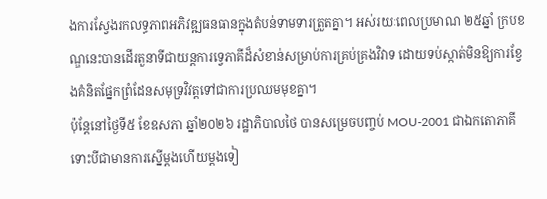ងការស្វែងរកលទ្ធភាពអភិវឌ្ឍធនធានក្នុងតំបន់ទាមទារត្រួតគ្នា។ អស់រយៈពេលប្រមាណ ២៥ឆ្នាំ ក្របខណ្ឌនេះបានដើរតួនាទីជាយន្តការទ្វេភាគីដ៏សំខាន់សម្រាប់ការគ្រប់គ្រងវិវាទ ដោយទប់ស្កាត់មិនឱ្យការខ្វែងគំនិតផ្នែកព្រំដែនសមុទ្រវិវត្តទៅជាការប្រឈមមុខគ្នា។
ប៉ុន្តែនៅថ្ងៃទី៥ ខែឧសភា ឆ្នាំ២០២៦ រដ្ឋាភិបាលថៃ បានសម្រេចបញ្ចប់ MOU-2001 ជាឯកតោភាគី ទោះបីជាមានការស្នើម្តងហើយម្តងទៀ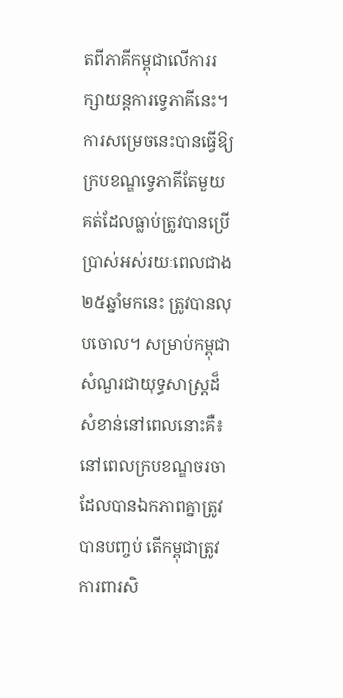តពីភាគីកម្ពុជាលើការរក្សាយន្តការទ្វេភាគីនេះ។ ការសម្រេចនេះបានធ្វើឱ្យក្របខណ្ឌទ្វេភាគីតែមួយគត់ដែលធ្លាប់ត្រូវបានប្រើប្រាស់អស់រយៈពេលជាង ២៥ឆ្នាំមកនេះ ត្រូវបានលុបចោល។ សម្រាប់កម្ពុជា សំណួរជាយុទ្ធសាស្ត្រដ៏សំខាន់នៅពេលនោះគឺ៖ នៅពេលក្របខណ្ឌចរចាដែលបានឯកភាពគ្នាត្រូវបានបញ្ចប់ តើកម្ពុជាត្រូវការពារសិ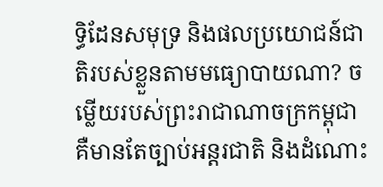ទ្ធិដែនសមុទ្រ និងផលប្រយោជន៍ជាតិរបស់ខ្លួនតាមមធ្យោបាយណា? ចម្លើយរបស់ព្រះរាជាណាចក្រកម្ពុជា គឺមានតែច្បាប់អន្តរជាតិ និងដំណោះ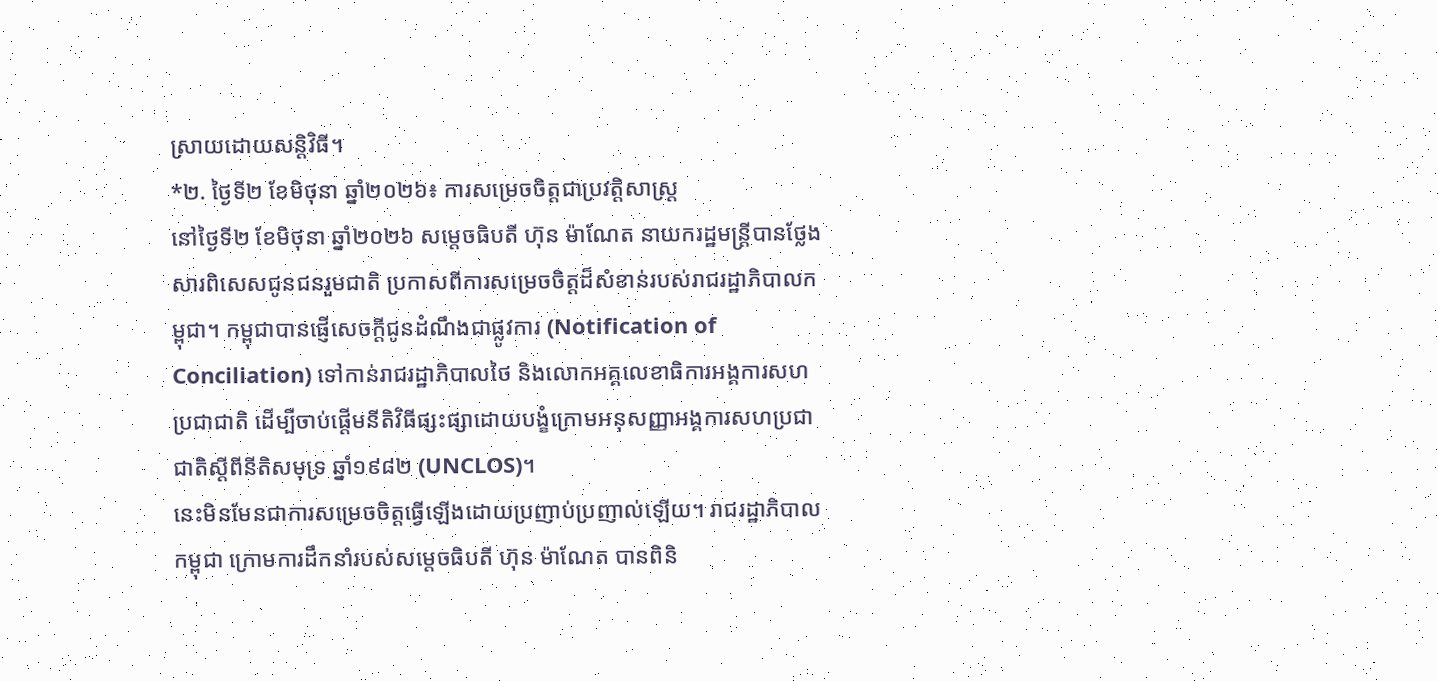ស្រាយដោយសន្តិវិធី។
*២. ថ្ងៃទី២ ខែមិថុនា ឆ្នាំ២០២៦៖ ការសម្រេចចិត្តជាប្រវត្តិសាស្ត្រ
នៅថ្ងៃទី២ ខែមិថុនា ឆ្នាំ២០២៦ សម្តេចធិបតី ហ៊ុន ម៉ាណែត នាយករដ្ឋមន្ត្រីបានថ្លែងសារពិសេសជូនជនរួមជាតិ ប្រកាសពីការសម្រេចចិត្តដ៏សំខាន់របស់រាជរដ្ឋាភិបាលកម្ពុជា។ កម្ពុជាបានផ្ញើសេចក្តីជូនដំណឹងជាផ្លូវការ (Notification of Conciliation) ទៅកាន់រាជរដ្ឋាភិបាលថៃ និងលោកអគ្គលេខាធិការអង្គការសហប្រជាជាតិ ដើម្បីចាប់ផ្តើមនីតិវិធីផ្សះផ្សាដោយបង្ខំក្រោមអនុសញ្ញាអង្គការសហប្រជាជាតិស្តីពីនីតិសមុទ្រ ឆ្នាំ១៩៨២ (UNCLOS)។
នេះមិនមែនជាការសម្រេចចិត្តធ្វើឡើងដោយប្រញាប់ប្រញាល់ឡើយ។ រាជរដ្ឋាភិបាលកម្ពុជា ក្រោមការដឹកនាំរបស់សម្តេចធិបតី ហ៊ុន ម៉ាណែត បានពិនិ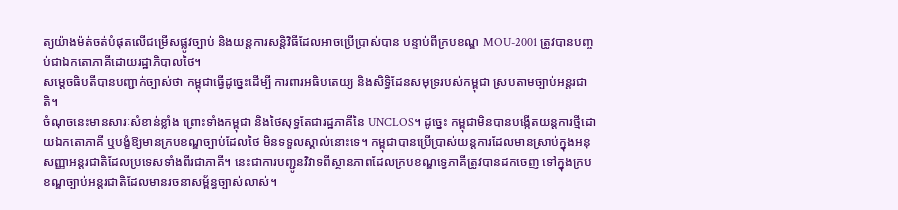ត្យយ៉ាងម៉ត់ចត់បំផុតលើជម្រើសផ្លូវច្បាប់ និងយន្តការសន្តិវិធីដែលអាចប្រើប្រាស់បាន បន្ទាប់ពីក្របខណ្ឌ MOU-2001 ត្រូវបានបញ្ចប់ជាឯកតោភាគីដោយរដ្ឋាភិបាលថៃ។
សម្តេចធិបតីបានបញ្ជាក់ច្បាស់ថា កម្ពុជាធ្វើដូច្នេះដើម្បី ការពារអធិបតេយ្យ និងសិទ្ធិដែនសមុទ្ររបស់កម្ពុជា ស្របតាមច្បាប់អន្តរជាតិ។
ចំណុចនេះមានសារៈសំខាន់ខ្លាំង ព្រោះទាំងកម្ពុជា និងថៃសុទ្ធតែជារដ្ឋភាគីនៃ UNCLOS។ ដូច្នេះ កម្ពុជាមិនបានបង្កើតយន្តការថ្មីដោយឯកតោភាគី ឬបង្ខំឱ្យមានក្របខណ្ឌច្បាប់ដែលថៃ មិនទទួលស្គាល់នោះទេ។ កម្ពុជាបានប្រើប្រាស់យន្តការដែលមានស្រាប់ក្នុងអនុសញ្ញាអន្តរជាតិដែលប្រទេសទាំងពីរជាភាគី។ នេះជាការបញ្ជូនវិវាទពីស្ថានភាពដែលក្របខណ្ឌទ្វេភាគីត្រូវបានដកចេញ ទៅក្នុងក្របខណ្ឌច្បាប់អន្តរជាតិដែលមានរចនាសម្ព័ន្ធច្បាស់លាស់។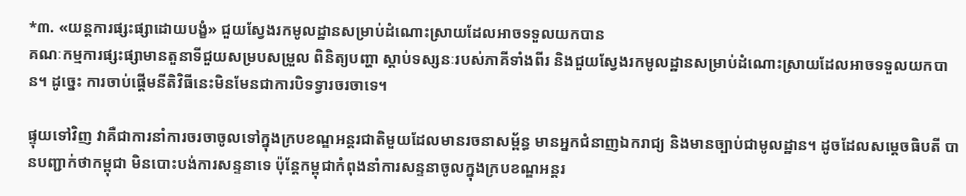*៣. «យន្តការផ្សះផ្សាដោយបង្ខំ» ជួយស្វែងរកមូលដ្ឋានសម្រាប់ដំណោះស្រាយដែលអាចទទួលយកបាន
គណៈកម្មការផ្សះផ្សាមានតួនាទីជួយសម្របសម្រួល ពិនិត្យបញ្ហា ស្តាប់ទស្សនៈរបស់ភាគីទាំងពីរ និងជួយស្វែងរកមូលដ្ឋានសម្រាប់ដំណោះស្រាយដែលអាចទទួលយកបាន។ ដូច្នេះ ការចាប់ផ្តើមនីតិវិធីនេះមិនមែនជាការបិទទ្វារចរចាទេ។

ផ្ទុយទៅវិញ វាគឺជាការនាំការចរចាចូលទៅក្នុងក្របខណ្ឌអន្តរជាតិមួយដែលមានរចនាសម្ព័ន្ធ មានអ្នកជំនាញឯករាជ្យ និងមានច្បាប់ជាមូលដ្ឋាន។ ដូចដែលសម្តេចធិបតី បានបញ្ជាក់ថាកម្ពុជា មិនបោះបង់ការសន្ទនាទេ ប៉ុន្តែកម្ពុជាកំពុងនាំការសន្ទនាចូលក្នុងក្របខណ្ឌអន្តរ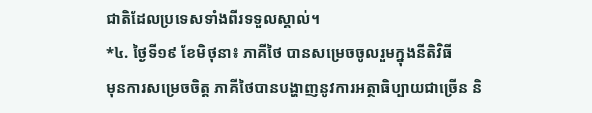ជាតិដែលប្រទេសទាំងពីរទទួលស្គាល់។
*៤. ថ្ងៃទី១៩ ខែមិថុនា៖ ភាគីថៃ បានសម្រេចចូលរួមក្នុងនីតិវិធី
មុនការសម្រេចចិត្ត ភាគីថៃបានបង្ហាញនូវការអត្ថាធិប្បាយជាច្រើន និ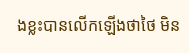ងខ្លះបានលើកឡើងថាថៃ មិន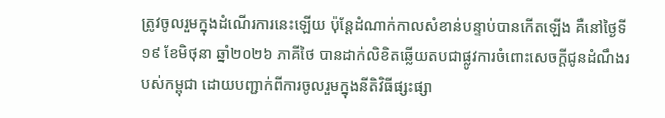ត្រូវចូលរួមក្នុងដំណើរការនេះឡើយ ប៉ុន្តែដំណាក់កាលសំខាន់បន្ទាប់បានកើតឡើង គឺនៅថ្ងៃទី១៩ ខែមិថុនា ឆ្នាំ២០២៦ ភាគីថៃ បានដាក់លិខិតឆ្លើយតបជាផ្លូវការចំពោះសេចក្តីជូនដំណឹងរបស់កម្ពុជា ដោយបញ្ជាក់ពីការចូលរួមក្នុងនីតិវិធីផ្សះផ្សា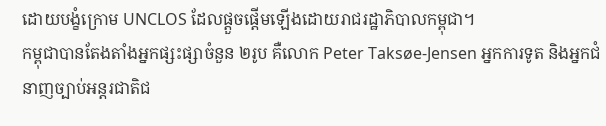ដោយបង្ខំក្រោម UNCLOS ដែលផ្តួចផ្តើមឡើងដោយរាជរដ្ឋាភិបាលកម្ពុជា។
កម្ពុជាបានតែងតាំងអ្នកផ្សះផ្សាចំនួន ២រូប គឺលោក Peter Taksøe-Jensen អ្នកការទូត និងអ្នកជំនាញច្បាប់អន្តរជាតិជ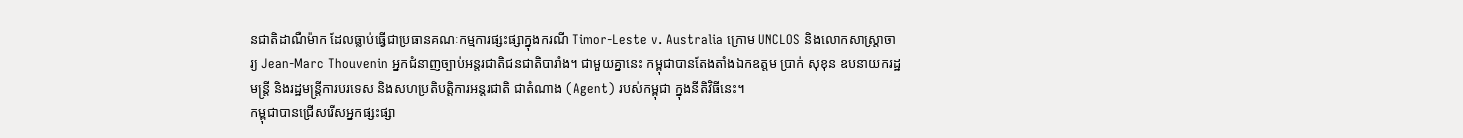នជាតិដាណឺម៉ាក ដែលធ្លាប់ធ្វើជាប្រធានគណៈកម្មការផ្សះផ្សាក្នុងករណី Timor-Leste v. Australia ក្រោម UNCLOS និងលោកសាស្ត្រាចារ្យ Jean-Marc Thouvenin អ្នកជំនាញច្បាប់អន្តរជាតិជនជាតិបារាំង។ ជាមួយគ្នានេះ កម្ពុជាបានតែងតាំងឯកឧត្តម ប្រាក់ សុខុន ឧបនាយករដ្ឋមន្ត្រី និងរដ្ឋមន្ត្រីការបរទេស និងសហប្រតិបត្តិការអន្តរជាតិ ជាតំណាង (Agent) របស់កម្ពុជា ក្នុងនីតិវិធីនេះ។
កម្ពុជាបានជ្រើសរើសអ្នកផ្សះផ្សា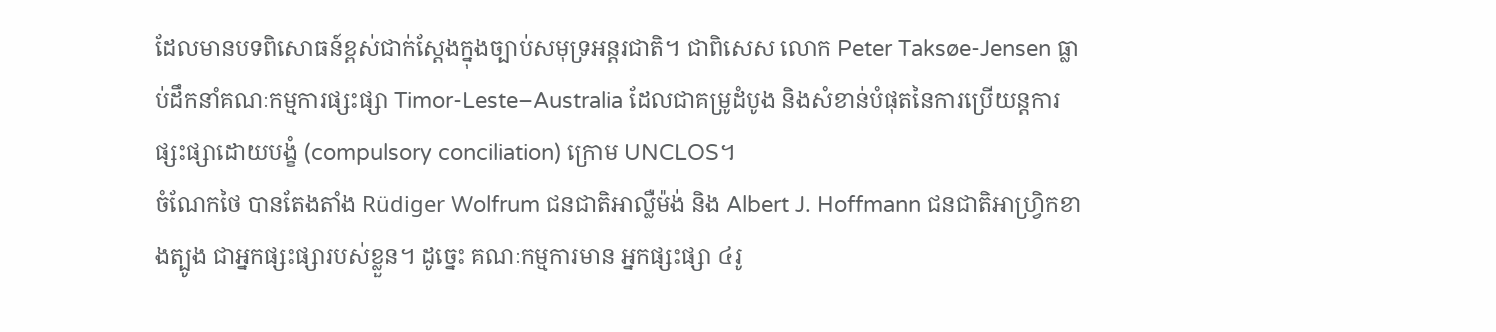ដែលមានបទពិសោធន៍ខ្ពស់ជាក់ស្តែងក្នុងច្បាប់សមុទ្រអន្តរជាតិ។ ជាពិសេស លោក Peter Taksøe-Jensen ធ្លាប់ដឹកនាំគណៈកម្មការផ្សះផ្សា Timor-Leste–Australia ដែលជាគម្រូដំបូង និងសំខាន់បំផុតនៃការប្រើយន្តការផ្សះផ្សាដោយបង្ខំ (compulsory conciliation) ក្រោម UNCLOS។
ចំណែកថៃ បានតែងតាំង Rüdiger Wolfrum ជនជាតិអាល្លឺម៉ង់ និង Albert J. Hoffmann ជនជាតិអាហ្វ្រិកខាងត្បូង ជាអ្នកផ្សះផ្សារបស់ខ្លួន។ ដូច្នេះ គណៈកម្មការមាន អ្នកផ្សះផ្សា ៤រូ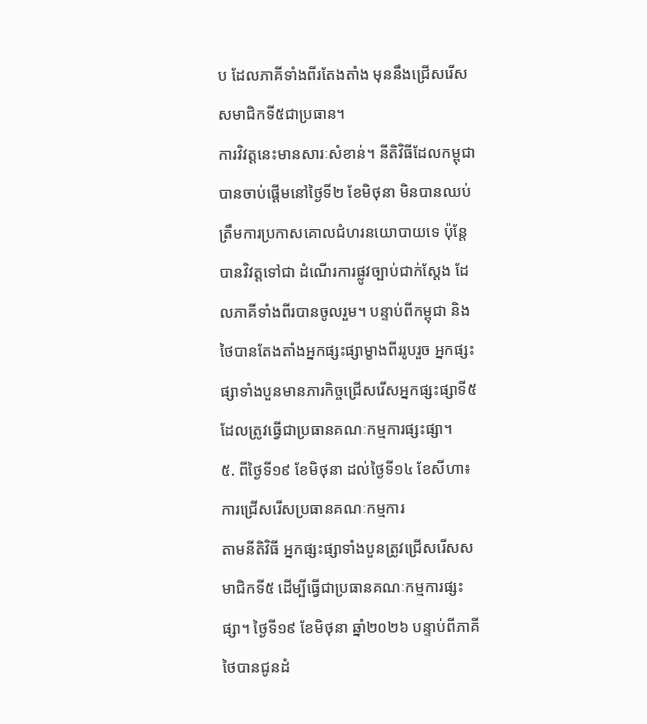ប ដែលភាគីទាំងពីរតែងតាំង មុននឹងជ្រើសរើសសមាជិកទី៥ជាប្រធាន។
ការវិវត្តនេះមានសារៈសំខាន់។ នីតិវិធីដែលកម្ពុជាបានចាប់ផ្តើមនៅថ្ងៃទី២ ខែមិថុនា មិនបានឈប់ត្រឹមការប្រកាសគោលជំហរនយោបាយទេ ប៉ុន្តែបានវិវត្តទៅជា ដំណើរការផ្លូវច្បាប់ជាក់ស្តែង ដែលភាគីទាំងពីរបានចូលរួម។ បន្ទាប់ពីកម្ពុជា និងថៃបានតែងតាំងអ្នកផ្សះផ្សាម្ខាងពីររូបរួច អ្នកផ្សះផ្សាទាំងបួនមានភារកិច្ចជ្រើសរើសអ្នកផ្សះផ្សាទី៥ ដែលត្រូវធ្វើជាប្រធានគណៈកម្មការផ្សះផ្សា។
៥. ពីថ្ងៃទី១៩ ខែមិថុនា ដល់ថ្ងៃទី១៤ ខែសីហា៖ ការជ្រើសរើសប្រធានគណៈកម្មការ
តាមនីតិវិធី អ្នកផ្សះផ្សាទាំងបួនត្រូវជ្រើសរើសសមាជិកទី៥ ដើម្បីធ្វើជាប្រធានគណៈកម្មការផ្សះផ្សា។ ថ្ងៃទី១៩ ខែមិថុនា ឆ្នាំ២០២៦ បន្ទាប់ពីភាគីថៃបានជូនដំ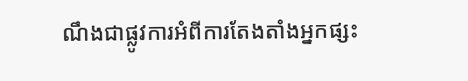ណឹងជាផ្លូវការអំពីការតែងតាំងអ្នកផ្សះ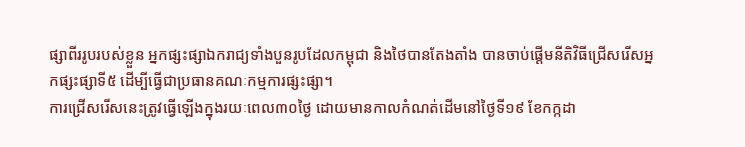ផ្សាពីររូបរបស់ខ្លួន អ្នកផ្សះផ្សាឯករាជ្យទាំងបួនរូបដែលកម្ពុជា និងថៃបានតែងតាំង បានចាប់ផ្តើមនីតិវិធីជ្រើសរើសអ្នកផ្សះផ្សាទី៥ ដើម្បីធ្វើជាប្រធានគណៈកម្មការផ្សះផ្សា។
ការជ្រើសរើសនេះត្រូវធ្វើឡើងក្នុងរយៈពេល៣០ថ្ងៃ ដោយមានកាលកំណត់ដើមនៅថ្ងៃទី១៩ ខែកក្កដា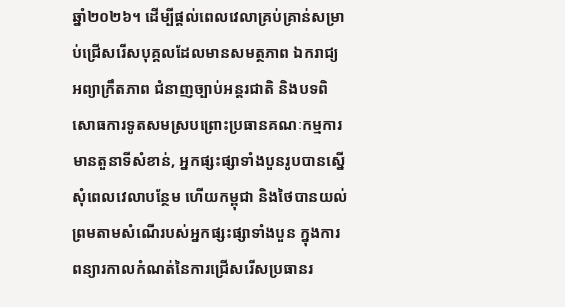ឆ្នាំ២០២៦។ ដើម្បីផ្តល់ពេលវេលាគ្រប់គ្រាន់សម្រាប់ជ្រើសរើសបុគ្គលដែលមានសមត្ថភាព ឯករាជ្យ អព្យាក្រឹតភាព ជំនាញច្បាប់អន្តរជាតិ និងបទពិសោធការទូតសមស្របព្រោះប្រធានគណៈកម្មការមានតួនាទីសំខាន់, អ្នកផ្សះផ្សាទាំងបួនរូបបានស្នើសុំពេលវេលាបន្ថែម ហើយកម្ពុជា និងថៃបានយល់ព្រមតាមសំណើរបស់អ្នកផ្សះផ្សាទាំងបួន ក្នុងការពន្យារកាលកំណត់នៃការជ្រើសរើសប្រធានរ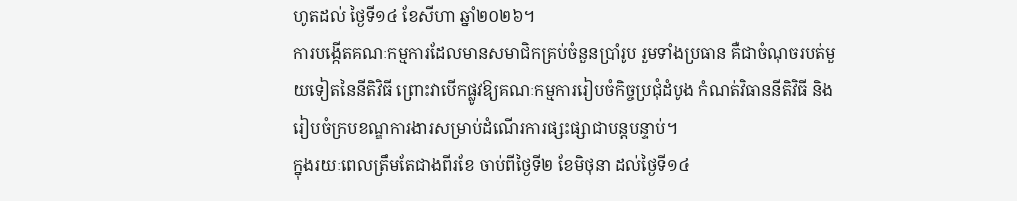ហូតដល់ ថ្ងៃទី១៤ ខែសីហា ឆ្នាំ២០២៦។
ការបង្កើតគណៈកម្មការដែលមានសមាជិកគ្រប់ចំនួនប្រាំរូប រួមទាំងប្រធាន គឺជាចំណុចរបត់មួយទៀតនៃនីតិវិធី ព្រោះវាបើកផ្លូវឱ្យគណៈកម្មការរៀបចំកិច្ចប្រជុំដំបូង កំណត់វិធាននីតិវិធី និងរៀបចំក្របខណ្ឌការងារសម្រាប់ដំណើរការផ្សះផ្សាជាបន្តបន្ទាប់។
ក្នុងរយៈពេលត្រឹមតែជាងពីរខែ ចាប់ពីថ្ងៃទី២ ខែមិថុនា ដល់ថ្ងៃទី១៤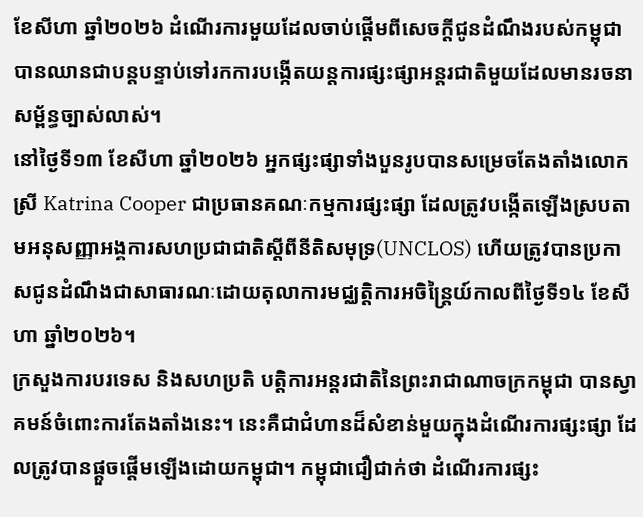ខែសីហា ឆ្នាំ២០២៦ ដំណើរការមួយដែលចាប់ផ្តើមពីសេចក្តីជូនដំណឹងរបស់កម្ពុជា បានឈានជាបន្តបន្ទាប់ទៅរកការបង្កើតយន្តការផ្សះផ្សាអន្តរជាតិមួយដែលមានរចនាសម្ព័ន្ធច្បាស់លាស់។
នៅថ្ងៃទី១៣ ខែសីហា ឆ្នាំ២០២៦ អ្នកផ្សះផ្សាទាំងបួនរូបបានសម្រេចតែងតាំងលោកស្រី Katrina Cooper ជាប្រធានគណៈកម្មការផ្សះផ្សា ដែលត្រូវបង្កើតឡើងស្របតាមអនុសញ្ញាអង្គការសហប្រជាជាតិស្តីពីនីតិសមុទ្រ(UNCLOS) ហើយត្រូវបានប្រកាសជូនដំណឹងជាសាធារណៈដោយតុលាការមជ្ឈត្តិការអចិន្ត្រៃយ៍កាលពីថ្ងៃទី១៤ ខែសីហា ឆ្នាំ២០២៦។
ក្រសួងការបរទេស និងសហប្រតិ បត្តិការអន្តរជាតិនៃព្រះរាជាណាចក្រកម្ពុជា បានស្វាគមន៍ចំពោះការតែងតាំងនេះ។ នេះគឺជាជំហានដ៏សំខាន់មួយក្នុងដំណើរការផ្សះផ្សា ដែលត្រូវបានផ្តួចផ្តើមឡើងដោយកម្ពុជា។ កម្ពុជាជឿជាក់ថា ដំណើរការផ្សះ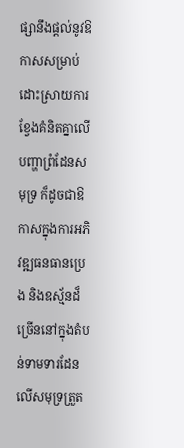ផ្សានឹងផ្តល់នូវឱកាសសម្រាប់ដោះស្រាយការខ្វែងគំនិតគ្នាលើបញ្ហាព្រំដែនសមុទ្រ ក៏ដូចជាឱកាសក្នុងការអភិវឌ្ឍធនធានប្រេង និងឧស្ម័នដ៏ច្រើននៅក្នុងតំបន់ទាមទារដែនលើសមុទ្រត្រួត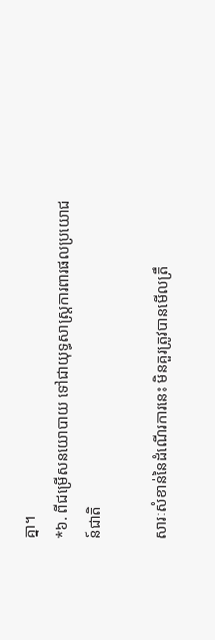គ្នា។
*៦. ពីជម្រើសនយោបាយ ទៅជាយុទ្ធសាស្ត្រការពារផលប្រយោជន៍ជាតិ

សារៈសំខាន់នៃដំណើរការនេះ មិនគួរត្រូវបានមើលត្រឹ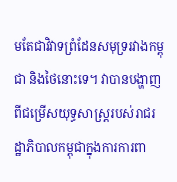មតែជាវិវាទព្រំដែនសមុទ្ររវាងកម្ពុជា និងថៃនោះទេ។ វាបានបង្ហាញពីជម្រើសយុទ្ធសាស្ត្ររបស់រាជរដ្ឋាភិបាលកម្ពុជាក្នុងការការពា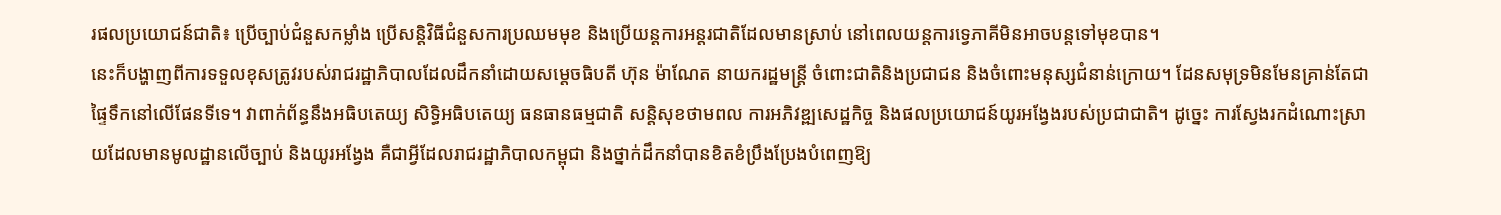រផលប្រយោជន៍ជាតិ៖ ប្រើច្បាប់ជំនួសកម្លាំង ប្រើសន្តិវិធីជំនួសការប្រឈមមុខ និងប្រើយន្តការអន្តរជាតិដែលមានស្រាប់ នៅពេលយន្តការទ្វេភាគីមិនអាចបន្តទៅមុខបាន។
នេះក៏បង្ហាញពីការទទួលខុសត្រូវរបស់រាជរដ្ឋាភិបាលដែលដឹកនាំដោយសម្តេចធិបតី ហ៊ុន ម៉ាណែត នាយករដ្ឋមន្ត្រី ចំពោះជាតិនិងប្រជាជន និងចំពោះមនុស្សជំនាន់ក្រោយ។ ដែនសមុទ្រមិនមែនគ្រាន់តែជាផ្ទៃទឹកនៅលើផែនទីទេ។ វាពាក់ព័ន្ធនឹងអធិបតេយ្យ សិទ្ធិអធិបតេយ្យ ធនធានធម្មជាតិ សន្តិសុខថាមពល ការអភិវឌ្ឍសេដ្ឋកិច្ច និងផលប្រយោជន៍យូរអង្វែងរបស់ប្រជាជាតិ។ ដូច្នេះ ការស្វែងរកដំណោះស្រាយដែលមានមូលដ្ឋានលើច្បាប់ និងយូរអង្វែង គឺជាអ្វីដែលរាជរដ្ឋាភិបាលកម្ពុជា និងថ្នាក់ដឹកនាំបានខិតខំប្រឹងប្រែងបំពេញឱ្យ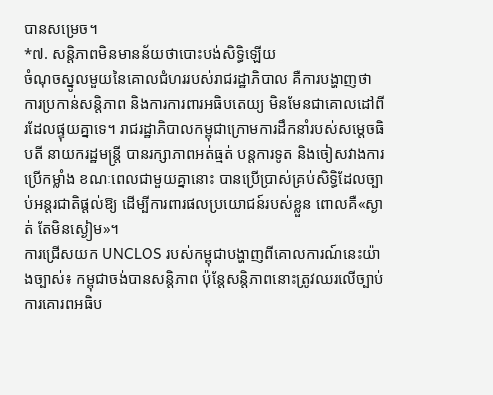បានសម្រេច។
*៧. សន្តិភាពមិនមានន័យថាបោះបង់សិទ្ធិឡើយ
ចំណុចស្នូលមួយនៃគោលជំហររបស់រាជរដ្ឋាភិបាល គឺការបង្ហាញថា ការប្រកាន់សន្តិភាព និងការការពារអធិបតេយ្យ មិនមែនជាគោលដៅពីរដែលផ្ទុយគ្នាទេ។ រាជរដ្ឋាភិបាលកម្ពុជាក្រោមការដឹកនាំរបស់សម្តេចធិបតី នាយករដ្ឋមន្ត្រី បានរក្សាភាពអត់ធ្មត់ បន្តការទូត និងចៀសវាងការប្រើកម្លាំង ខណៈពេលជាមួយគ្នានោះ បានប្រើប្រាស់គ្រប់សិទ្ធិដែលច្បាប់អន្តរជាតិផ្តល់ឱ្យ ដើម្បីការពារផលប្រយោជន៍របស់ខ្លួន ពោលគឺ«ស្ងាត់ តែមិនស្ងៀម»។
ការជ្រើសយក UNCLOS របស់កម្ពុជាបង្ហាញពីគោលការណ៍នេះយ៉ាងច្បាស់៖ កម្ពុជាចង់បានសន្តិភាព ប៉ុន្តែសន្តិភាពនោះត្រូវឈរលើច្បាប់ ការគោរពអធិប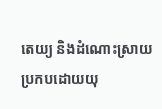តេយ្យ និងដំណោះស្រាយប្រកបដោយយុ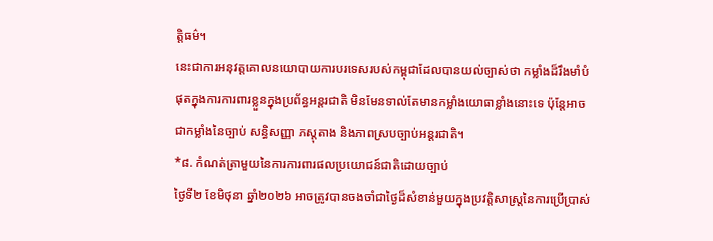ត្តិធម៌។
នេះជាការអនុវត្តគោលនយោបាយការបរទេសរបស់កម្ពុជាដែលបានយល់ច្បាស់ថា កម្លាំងដ៏រឹងមាំបំផុតក្នុងការការពារខ្លួនក្នុងប្រព័ន្ធអន្តរជាតិ មិនមែនទាល់តែមានកម្លាំងយោធាខ្លាំងនោះទេ ប៉ុន្តែអាចជាកម្លាំងនៃច្បាប់ សន្ធិសញ្ញា ភស្តុតាង និងភាពស្របច្បាប់អន្តរជាតិ។
*៨. កំណត់ត្រាមួយនៃការការពារផលប្រយោជន៍ជាតិដោយច្បាប់
ថ្ងៃទី២ ខែមិថុនា ឆ្នាំ២០២៦ អាចត្រូវបានចងចាំជាថ្ងៃដ៏សំខាន់មួយក្នុងប្រវត្តិសាស្ត្រនៃការប្រើប្រាស់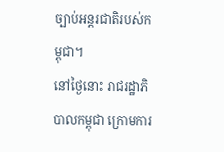ច្បាប់អន្តរជាតិរបស់កម្ពុជា។
នៅថ្ងៃនោះ រាជរដ្ឋាភិបាលកម្ពុជា ក្រោមការ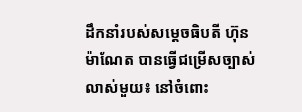ដឹកនាំរបស់សម្តេចធិបតី ហ៊ុន ម៉ាណែត បានធ្វើជម្រើសច្បាស់លាស់មួយ៖ នៅចំពោះ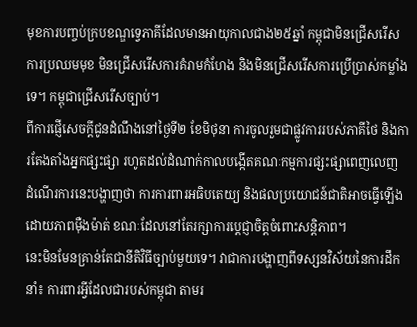មុខការបញ្ចប់ក្របខណ្ឌទ្វេភាគីដែលមានអាយុកាលជាង២៥ឆ្នាំ កម្ពុជាមិនជ្រើសរើសការប្រឈមមុខ មិនជ្រើសរើសការគំរាមកំហែង និងមិនជ្រើសរើសការប្រើប្រាស់កម្លាំងទេ។ កម្ពុជាជ្រើសរើសច្បាប់។
ពីការផ្ញើសេចក្តីជូនដំណឹងនៅថ្ងៃទី២ ខែមិថុនា ការចូលរួមជាផ្លូវការរបស់ភាគីថៃ និងការតែងតាំងអ្នកផ្សះផ្សា រហូតដល់ដំណាក់កាលបង្កើតគណៈកម្មការផ្សះផ្សាពេញលេញ ដំណើរការនេះបង្ហាញថា ការការពារអធិបតេយ្យ និងផលប្រយោជន៍ជាតិអាចធ្វើឡើងដោយភាពម៉ឺងម៉ាត់ ខណៈដែលនៅតែរក្សាការប្តេជ្ញាចិត្តចំពោះសន្តិភាព។
នេះមិនមែនគ្រាន់តែជានីតិវិធីច្បាប់មួយទេ។ វាជាការបង្ហាញពីទស្សនវិស័យនៃការដឹកនាំ៖ ការពារអ្វីដែលជារបស់កម្ពុជា តាមរ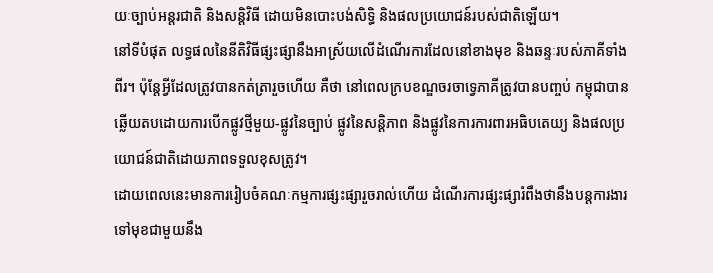យៈច្បាប់អន្តរជាតិ និងសន្តិវិធី ដោយមិនបោះបង់សិទ្ធិ និងផលប្រយោជន៍របស់ជាតិឡើយ។
នៅទីបំផុត លទ្ធផលនៃនីតិវិធីផ្សះផ្សានឹងអាស្រ័យលើដំណើរការដែលនៅខាងមុខ និងឆន្ទៈរបស់ភាគីទាំងពីរ។ ប៉ុន្តែអ្វីដែលត្រូវបានកត់ត្រារួចហើយ គឺថា នៅពេលក្របខណ្ឌចរចាទ្វេភាគីត្រូវបានបញ្ចប់ កម្ពុជាបានឆ្លើយតបដោយការបើកផ្លូវថ្មីមួយ-ផ្លូវនៃច្បាប់ ផ្លូវនៃសន្តិភាព និងផ្លូវនៃការការពារអធិបតេយ្យ និងផលប្រយោជន៍ជាតិដោយភាពទទួលខុសត្រូវ។
ដោយពេលនេះមានការរៀបចំគណៈកម្មការផ្សះផ្សារួចរាល់ហើយ ដំណើរការផ្សះផ្សារំពឹងថានឹងបន្តការងារទៅមុខជាមួយនឹង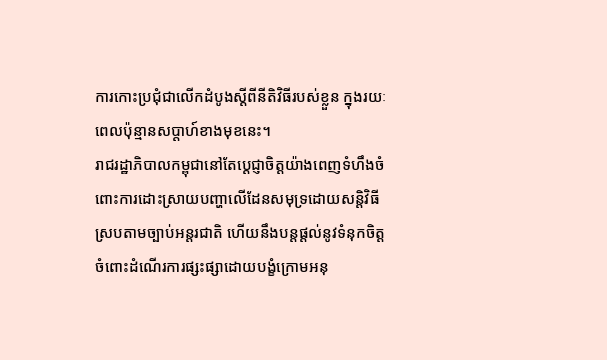ការកោះប្រជុំជាលើកដំបូងស្តីពីនីតិវិធីរបស់ខ្លួន ក្នុងរយៈពេលប៉ុន្មានសប្តាហ៍ខាងមុខនេះ។
រាជរដ្ឋាភិបាលកម្ពុជានៅតែប្តេជ្ញាចិត្តយ៉ាងពេញទំហឹងចំពោះការដោះស្រាយបញ្ហាលើដែនសមុទ្រដោយសន្តិវិធីស្របតាមច្បាប់អន្តរជាតិ ហើយនឹងបន្តផ្តល់នូវទំនុកចិត្តចំពោះដំណើរការផ្សះផ្សាដោយបង្ខំក្រោមអនុ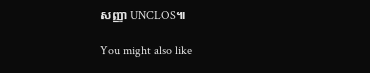សញ្ញា UNCLOS៕

You might also like